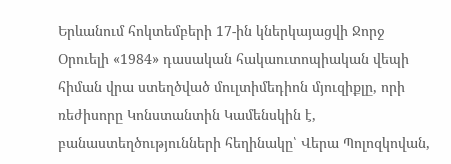Երևանում հոկտեմբերի 17-ին կներկայացվի Ջորջ Օրուելի «1984» դասական հակաուտոպիական վեպի հիման վրա ստեղծված մուլտիմեդիոն մյուզիքլը, որի ռեժիսորը Կոնստանտին Կամենսկին է, բանաստեղծությունների հեղինակը՝ Վերա Պոլոզկովան,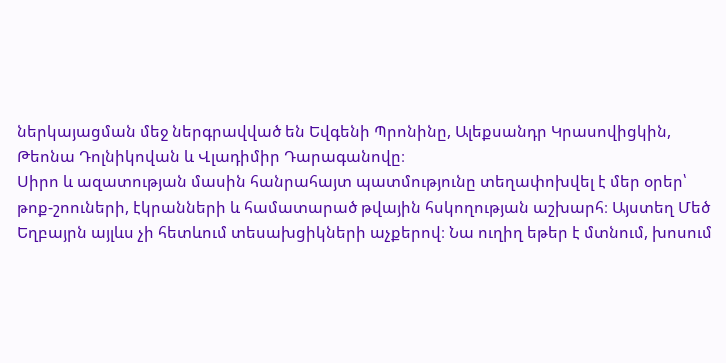ներկայացման մեջ ներգրավված են Եվգենի Պրոնինը, Ալեքսանդր Կրասովիցկին, Թեոնա Դոլնիկովան և Վլադիմիր Դարագանովը։
Սիրո և ազատության մասին հանրահայտ պատմությունը տեղափոխվել է մեր օրեր՝ թոք-շոուների, էկրանների և համատարած թվային հսկողության աշխարհ։ Այստեղ Մեծ Եղբայրն այլևս չի հետևում տեսախցիկների աչքերով։ Նա ուղիղ եթեր է մտնում, խոսում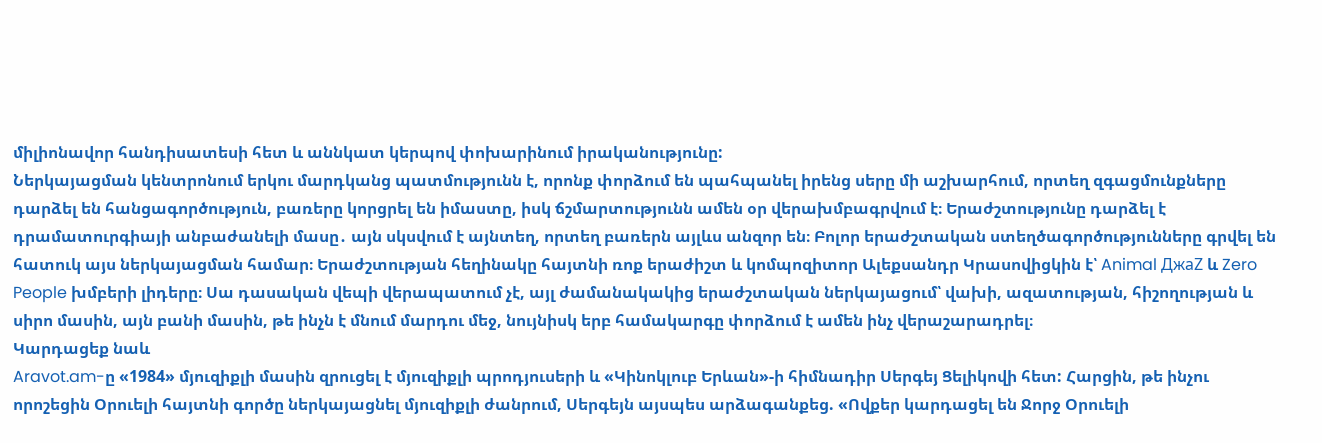միլիոնավոր հանդիսատեսի հետ և աննկատ կերպով փոխարինում իրականությունը:
Ներկայացման կենտրոնում երկու մարդկանց պատմությունն է, որոնք փորձում են պահպանել իրենց սերը մի աշխարհում, որտեղ զգացմունքները դարձել են հանցագործություն, բառերը կորցրել են իմաստը, իսկ ճշմարտությունն ամեն օր վերախմբագրվում է։ Երաժշտությունը դարձել է դրամատուրգիայի անբաժանելի մասը․ այն սկսվում է այնտեղ, որտեղ բառերն այլևս անզոր են։ Բոլոր երաժշտական ստեղծագործությունները գրվել են հատուկ այս ներկայացման համար։ Երաժշտության հեղինակը հայտնի ռոք երաժիշտ և կոմպոզիտոր Ալեքսանդր Կրասովիցկին է՝ Animal ДжаZ և Zero People խմբերի լիդերը։ Սա դասական վեպի վերապատում չէ, այլ ժամանակակից երաժշտական ներկայացում՝ վախի, ազատության, հիշողության և սիրո մասին, այն բանի մասին, թե ինչն է մնում մարդու մեջ, նույնիսկ երբ համակարգը փորձում է ամեն ինչ վերաշարադրել։
Կարդացեք նաև
Aravot.am-ը «1984» մյուզիքլի մասին զրուցել է մյուզիքլի պրոդյուսերի և «Կինոկլուբ Երևան»-ի հիմնադիր Սերգեյ Ցելիկովի հետ: Հարցին, թե ինչու որոշեցին Օրուելի հայտնի գործը ներկայացնել մյուզիքլի ժանրում, Սերգեյն այսպես արձագանքեց. «Ովքեր կարդացել են Ջորջ Օրուելի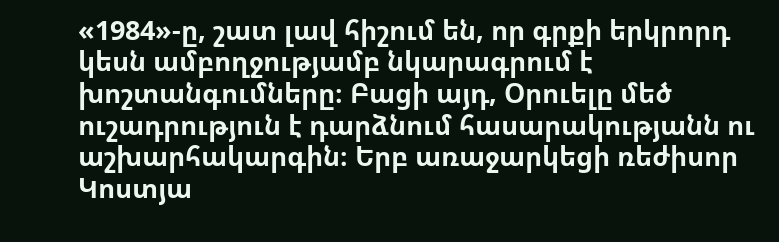«1984»-ը, շատ լավ հիշում են, որ գրքի երկրորդ կեսն ամբողջությամբ նկարագրում է խոշտանգումները։ Բացի այդ, Օրուելը մեծ ուշադրություն է դարձնում հասարակությանն ու աշխարհակարգին։ Երբ առաջարկեցի ռեժիսոր Կոստյա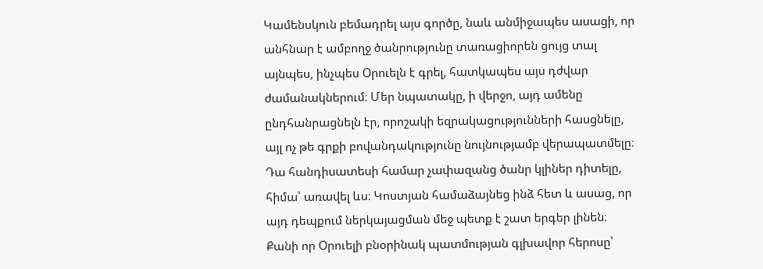Կամենսկուն բեմադրել այս գործը, նաև անմիջապես ասացի, որ անհնար է ամբողջ ծանրությունը տառացիորեն ցույց տալ այնպես, ինչպես Օրուելն է գրել, հատկապես այս դժվար ժամանակներում։ Մեր նպատակը, ի վերջո, այդ ամենը ընդհանրացնելն էր, որոշակի եզրակացությունների հասցնելը, այլ ոչ թե գրքի բովանդակությունը նույնությամբ վերապատմելը։ Դա հանդիսատեսի համար չափազանց ծանր կլիներ դիտելը, հիմա՝ առավել ևս։ Կոստյան համաձայնեց ինձ հետ և ասաց, որ այդ դեպքում ներկայացման մեջ պետք է շատ երգեր լինեն։
Քանի որ Օրուելի բնօրինակ պատմության գլխավոր հերոսը՝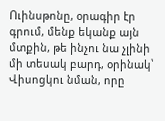Ուինսթոնը, օրագիր էր գրում, մենք եկանք այն մտքին, թե ինչու նա չլինի մի տեսակ բարդ, օրինակ՝ Վիսոցկու նման, որը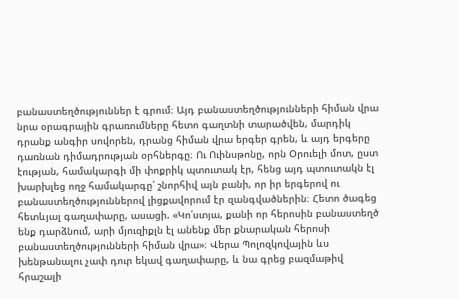բանաստեղծություններ է գրում։ Այդ բանաստեղծությունների հիման վրա նրա օրագրային գրառումները հետո գաղտնի տարածվեն, մարդիկ դրանք անգիր սովորեն, դրանց հիման վրա երգեր գրեն, և այդ երգերը դառնան դիմադրության օրհներգը։ Ու Ուինսթոնը, որն Օրուելի մոտ, ըստ էության, համակարգի մի փոքրիկ պտուտակ էր, հենց այդ պտուտակն էլ խարխլեց ողջ համակարգը՝ շնորհիվ այն բանի, որ իր երգերով ու բանաստեղծություններով լիցքավորում էր զանգվածներին։ Հետո ծագեց հետևյալ գաղափարը, ասացի. «Կո՛ստյա, քանի որ հերոսին բանաստեղծ ենք դարձնում, արի մյուզիքլն էլ անենք մեր քնարական հերոսի բանաստեղծությունների հիման վրա»։ Վերա Պոլոզկովային ևս խենթանալու չափ դուր եկավ գաղափարը, և նա գրեց բազմաթիվ հրաշալի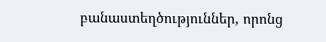բանաստեղծություններ, որոնց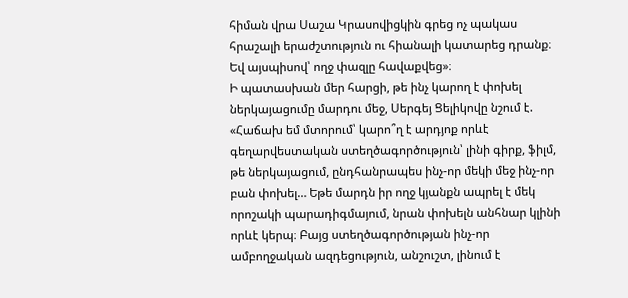հիման վրա Սաշա Կրասովիցկին գրեց ոչ պակաս հրաշալի երաժշտություն ու հիանալի կատարեց դրանք։ Եվ այսպիսով՝ ողջ փազլը հավաքվեց»։
Ի պատասխան մեր հարցի, թե ինչ կարող է փոխել ներկայացումը մարդու մեջ, Սերգեյ Ցելիկովը նշում է. «Հաճախ եմ մտորում՝ կարո՞ղ է արդյոք որևէ գեղարվեստական ստեղծագործություն՝ լինի գիրք, ֆիլմ, թե ներկայացում, ընդհանրապես ինչ-որ մեկի մեջ ինչ-որ բան փոխել… Եթե մարդն իր ողջ կյանքն ապրել է մեկ որոշակի պարադիգմայում, նրան փոխելն անհնար կլինի որևէ կերպ։ Բայց ստեղծագործության ինչ-որ ամբողջական ազդեցություն, անշուշտ, լինում է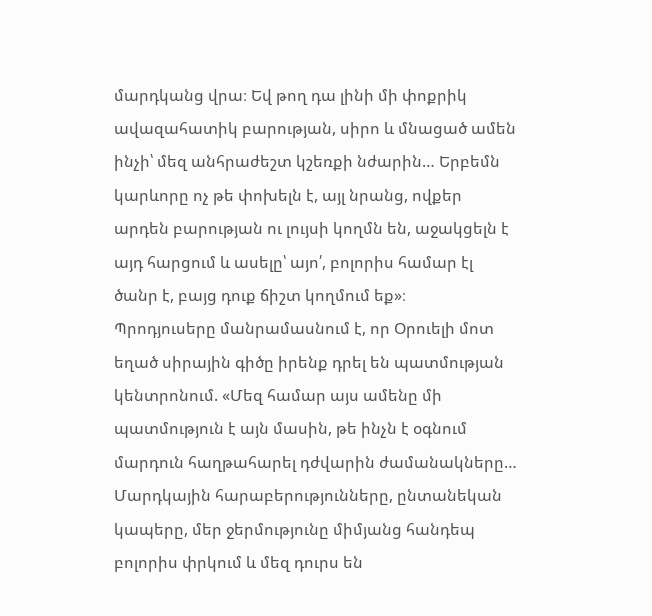մարդկանց վրա։ Եվ թող դա լինի մի փոքրիկ ավազահատիկ բարության, սիրո և մնացած ամեն ինչի՝ մեզ անհրաժեշտ կշեռքի նժարին… Երբեմն կարևորը ոչ թե փոխելն է, այլ նրանց, ովքեր արդեն բարության ու լույսի կողմն են, աջակցելն է այդ հարցում և ասելը՝ այո՛, բոլորիս համար էլ ծանր է, բայց դուք ճիշտ կողմում եք»։
Պրոդյուսերը մանրամասնում է, որ Օրուելի մոտ եղած սիրային գիծը իրենք դրել են պատմության կենտրոնում. «Մեզ համար այս ամենը մի պատմություն է այն մասին, թե ինչն է օգնում մարդուն հաղթահարել դժվարին ժամանակները… Մարդկային հարաբերությունները, ընտանեկան կապերը, մեր ջերմությունը միմյանց հանդեպ բոլորիս փրկում և մեզ դուրս են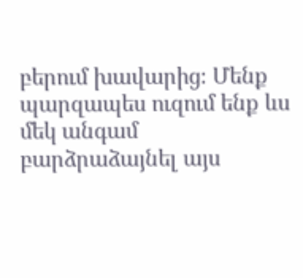բերում խավարից։ Մենք պարզապես ուզում ենք ևս մեկ անգամ բարձրաձայնել այս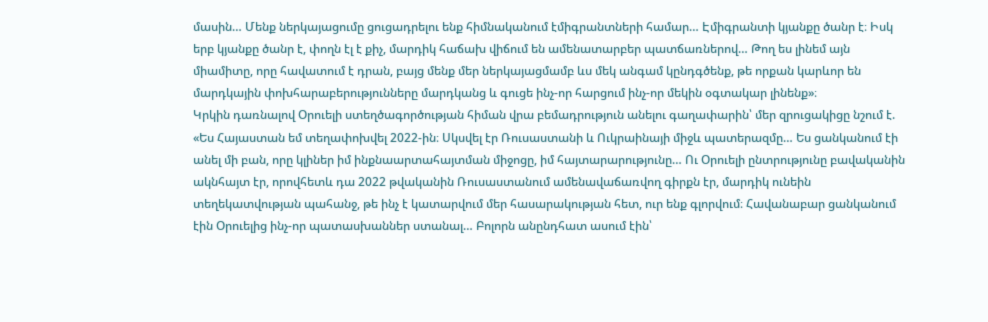մասին… Մենք ներկայացումը ցուցադրելու ենք հիմնականում էմիգրանտների համար… Էմիգրանտի կյանքը ծանր է։ Իսկ երբ կյանքը ծանր է, փողն էլ է քիչ, մարդիկ հաճախ վիճում են ամենատարբեր պատճառներով… Թող ես լինեմ այն միամիտը, որը հավատում է դրան, բայց մենք մեր ներկայացմամբ ևս մեկ անգամ կընդգծենք, թե որքան կարևոր են մարդկային փոխհարաբերությունները մարդկանց և գուցե ինչ-որ հարցում ինչ-որ մեկին օգտակար լինենք»։
Կրկին դառնալով Օրուելի ստեղծագործության հիման վրա բեմադրություն անելու գաղափարին՝ մեր զրուցակիցը նշում է. «Ես Հայաստան եմ տեղափոխվել 2022-ին։ Սկսվել էր Ռուսաստանի և Ուկրաինայի միջև պատերազմը… Ես ցանկանում էի անել մի բան, որը կլիներ իմ ինքնաարտահայտման միջոցը, իմ հայտարարությունը… Ու Օրուելի ընտրությունը բավականին ակնհայտ էր, որովհետև դա 2022 թվականին Ռուսաստանում ամենավաճառվող գիրքն էր, մարդիկ ունեին տեղեկատվության պահանջ, թե ինչ է կատարվում մեր հասարակության հետ, ուր ենք գլորվում։ Հավանաբար ցանկանում էին Օրուելից ինչ-որ պատասխաններ ստանալ… Բոլորն անընդհատ ասում էին՝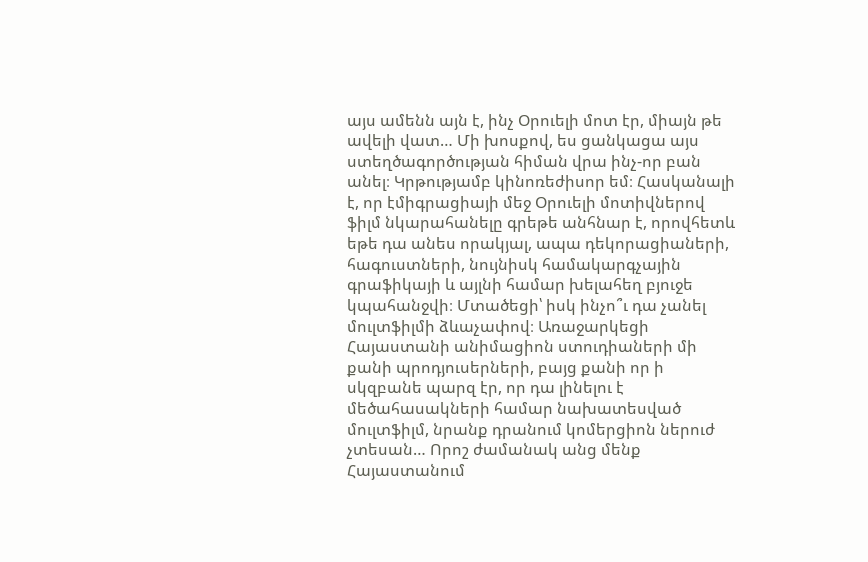այս ամենն այն է, ինչ Օրուելի մոտ էր, միայն թե ավելի վատ… Մի խոսքով, ես ցանկացա այս ստեղծագործության հիման վրա ինչ-որ բան անել։ Կրթությամբ կինոռեժիսոր եմ։ Հասկանալի է, որ էմիգրացիայի մեջ Օրուելի մոտիվներով ֆիլմ նկարահանելը գրեթե անհնար է, որովհետև եթե դա անես որակյալ, ապա դեկորացիաների, հագուստների, նույնիսկ համակարգչային գրաֆիկայի և այլնի համար խելահեղ բյուջե կպահանջվի։ Մտածեցի՝ իսկ ինչո՞ւ դա չանել մուլտֆիլմի ձևաչափով։ Առաջարկեցի Հայաստանի անիմացիոն ստուդիաների մի քանի պրոդյուսերների, բայց քանի որ ի սկզբանե պարզ էր, որ դա լինելու է մեծահասակների համար նախատեսված մուլտֆիլմ, նրանք դրանում կոմերցիոն ներուժ չտեսան… Որոշ ժամանակ անց մենք Հայաստանում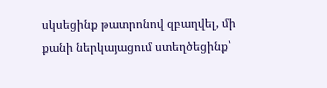սկսեցինք թատրոնով զբաղվել, մի քանի ներկայացում ստեղծեցինք՝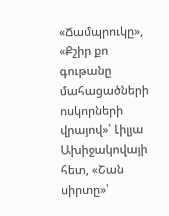«Ճամպրուկը», «Քշիր քո գութանը մահացածների ոսկորների վրայով»՝ Լիլյա Ախիջակովայի հետ, «Շան սիրտը»՝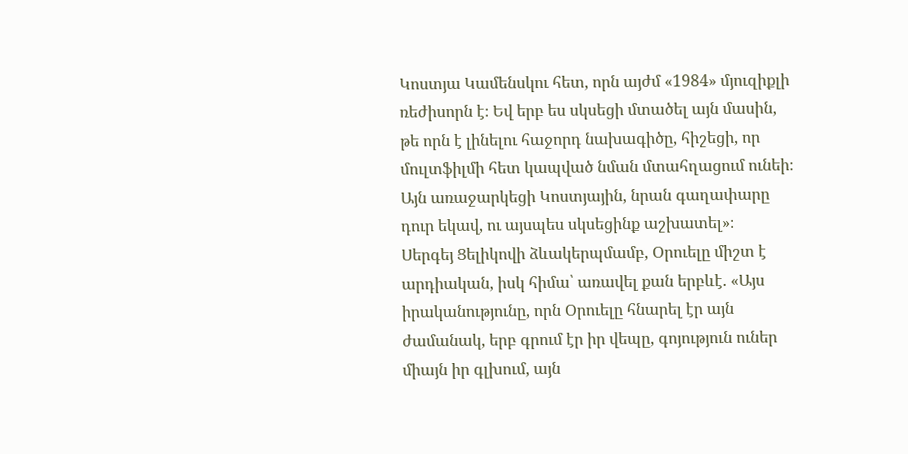Կոստյա Կամենսկու հետ, որն այժմ «1984» մյուզիքլի ռեժիսորն է։ Եվ երբ ես սկսեցի մտածել այն մասին, թե որն է լինելու հաջորդ նախագիծը, հիշեցի, որ մուլտֆիլմի հետ կապված նման մտահղացում ունեի։ Այն առաջարկեցի Կոստյային, նրան գաղափարը դուր եկավ, ու այսպես սկսեցինք աշխատել»։
Սերգեյ Ցելիկովի ձևակերպմամբ, Օրուելը միշտ է արդիական, իսկ հիմա՝ առավել քան երբևէ. «Այս իրականությունը, որն Օրուելը հնարել էր այն ժամանակ, երբ գրում էր իր վեպը, գոյություն ուներ միայն իր գլխում, այն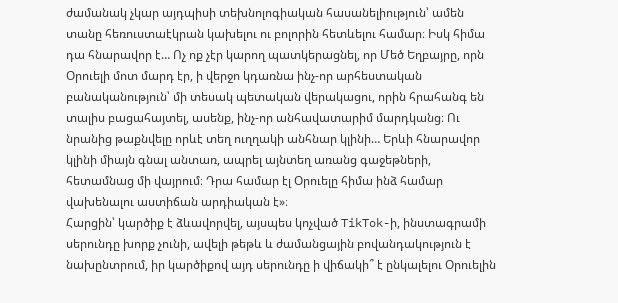ժամանակ չկար այդպիսի տեխնոլոգիական հասանելիություն՝ ամեն տանը հեռուստաէկրան կախելու ու բոլորին հետևելու համար։ Իսկ հիմա դա հնարավոր է… Ոչ ոք չէր կարող պատկերացնել, որ Մեծ Եղբայրը, որն Օրուելի մոտ մարդ էր, ի վերջո կդառնա ինչ-որ արհեստական բանականություն՝ մի տեսակ պետական վերակացու, որին հրահանգ են տալիս բացահայտել, ասենք, ինչ-որ անհավատարիմ մարդկանց։ Ու նրանից թաքնվելը որևէ տեղ ուղղակի անհնար կլինի… Երևի հնարավոր կլինի միայն գնալ անտառ, ապրել այնտեղ առանց գաջեթների, հետամնաց մի վայրում։ Դրա համար էլ Օրուելը հիմա ինձ համար վախենալու աստիճան արդիական է»։
Հարցին՝ կարծիք է ձևավորվել, այսպես կոչված TikTok-ի, ինստագրամի սերունդը խորք չունի, ավելի թեթև և ժամանցային բովանդակություն է նախընտրում, իր կարծիքով այդ սերունդը ի վիճակի՞ է ընկալելու Օրուելին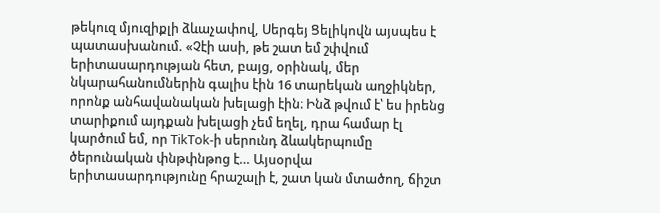թեկուզ մյուզիքլի ձևաչափով, Սերգեյ Ցելիկովն այսպես է պատասխանում. «Չէի ասի, թե շատ եմ շփվում երիտասարդության հետ, բայց, օրինակ, մեր նկարահանումներին գալիս էին 16 տարեկան աղջիկներ, որոնք անհավանական խելացի էին։ Ինձ թվում է՝ ես իրենց տարիքում այդքան խելացի չեմ եղել, դրա համար էլ կարծում եմ, որ TikTok-ի սերունդ ձևակերպումը ծերունական փնթփնթոց է… Այսօրվա երիտասարդությունը հրաշալի է, շատ կան մտածող, ճիշտ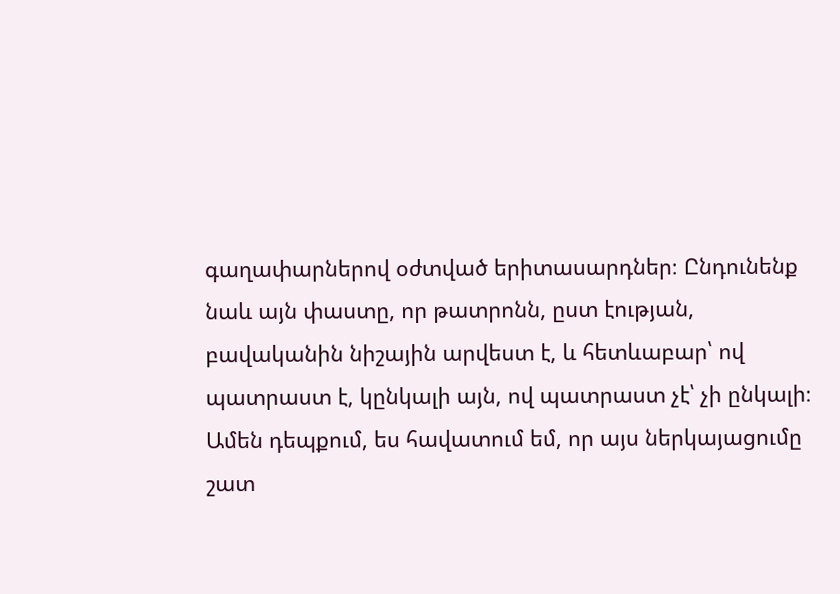գաղափարներով օժտված երիտասարդներ։ Ընդունենք նաև այն փաստը, որ թատրոնն, ըստ էության, բավականին նիշային արվեստ է, և հետևաբար՝ ով պատրաստ է, կընկալի այն, ով պատրաստ չէ՝ չի ընկալի։ Ամեն դեպքում, ես հավատում եմ, որ այս ներկայացումը շատ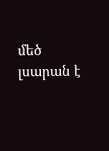մեծ լսարան է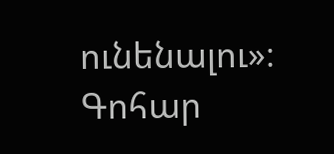ունենալու»։
Գոհար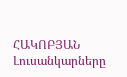ՀԱԿՈԲՅԱՆ
Լուսանկարները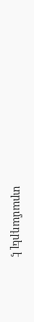տրամադրել է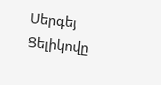Սերգեյ Ցելիկովը